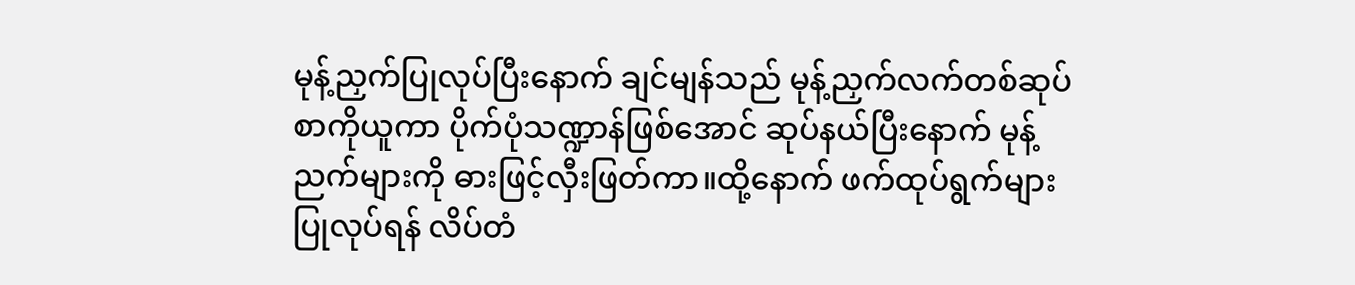မုန့်ညှက်ပြုလုပ်ပြီးနောက် ချင်မျန်သည် မုန့်ညှက်လက်တစ်ဆုပ်စာကိုယူကာ ပိုက်ပုံသဏ္ဍာန်ဖြစ်အောင် ဆုပ်နယ်ပြီးနောက် မုန့်ညက်များကို ဓားဖြင့်လှီးဖြတ်ကာ။ထို့နောက် ဖက်ထုပ်ရွက်များ ပြုလုပ်ရန် လိပ်တံ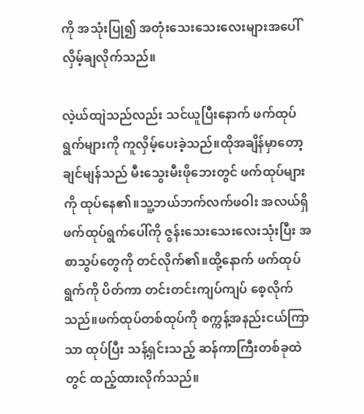ကို အသုံးပြု၍ အတုံးသေးသေးလေးများအပေါ် လှိမ့်ချလိုက်သည်။

လဲ့ယ်ထျဲသည်လည်း သင်ယူပြီးနောက် ဖက်ထုပ်ရွက်များကို ကူလှိမ့်ပေးခဲ့သည်။ထိုအချိန်မှာတော့ ချင်မျန်သည် မီးသွေးမီးဖိုဘေးတွင် ဖက်ထုပ်များကို ထုပ်နေ၏။သူ့ဘယ်ဘက်လက်ဖဝါး အလယ်ရှိ ဖက်ထုပ်ရွက်ပေါ်ကို ဇွန်းသေးသေးလေးသုံးပြီး အစာသွပ်တွေကို တင်လိုက်၏။ထို့နောက် ဖက်ထုပ်ရွက်ကို ပိတ်ကာ တင်းတင်းကျပ်ကျပ် စေ့လိုက်သည်။ဖက်ထုပ်တစ်ထုပ်ကို စက္ကန့်အနည်းငယ်ကြာသာ ထုပ်ပြီး သန့်ရှင်းသည့် ဆန်ကာကြီးတစ်ခုထဲတွင် ထည့်ထားလိုက်သည်။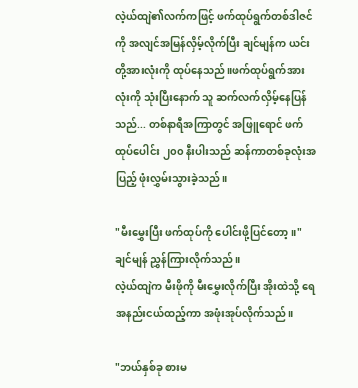လဲ့ယ်ထျဲ၏လက်ကဖြင့် ဖက်ထုပ်ရွက်တစ်ဒါဇင်ကို အလျင်အမြန်လှိမ့်လိုက်ပြီး ချင်မျန်က ယင်းတို့အားလုံးကို ထုပ်နေသည်။ဖက်ထုပ်ရွက်အားလုံးကို သုံးပြီးနောက် သူ ဆက်လက်လှိမ့်နေပြန်သည်... တစ်နာရီအကြာတွင် အဖြူရောင် ဖက်ထုပ်ပေါင်း ၂၀၀ နီးပါးသည် ဆန်ကာတစ်ခုလုံးအပြည့် ဖုံးလွှမ်းသွားခဲ့သည်။

"မီးမွှေးပြီး ဖက်ထုပ်ကို ပေါင်းဖို့ပြင်တော့။" ချင်မျန် ညွှန်ကြားလိုက်သည်။
လဲ့ယ်ထျဲက မီးဖိုကို မီးမွှေးလိုက်ပြီး အိုးထဲသို့ ရေအနည်းငယ်ထည့်ကာ အဖုံးအုပ်လိုက်သည်။

"ဘယ်နှစ်ခု စားမ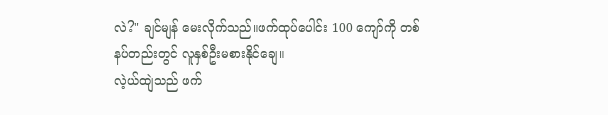လဲ?" ချင်မျန် မေးလိုက်သည်။ဖက်ထုပ်ပေါင်း 100 ကျော်ကို တစ်နပ်တည်းတွင် လူနှစ်ဦးမစားနိုင်ချေ။
လဲ့ယ်ထျဲသည် ဖက်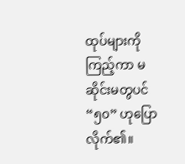ထုပ်များကို ကြည့်ကာ မဆိုင်းမတွပင် “၅၀” ဟုပြောလိုက်၏။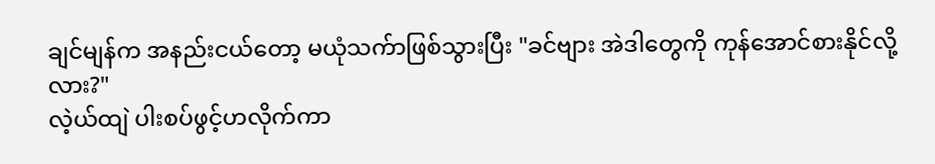ချင်မျန်က အနည်းငယ်တော့ မယုံသက်ာဖြစ်သွားပြီး "ခင်ဗျား အဲဒါတွေကို ကုန်အောင်စားနိုင်လို့လား?"
လဲ့ယ်ထျဲ ပါးစပ်ဖွင့်ဟလိုက်ကာ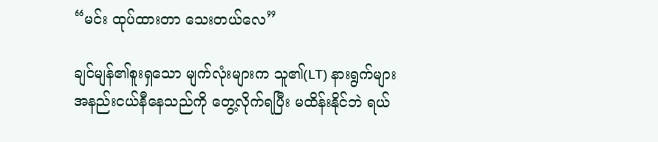“မင်း ထုပ်ထားတာ သေးတယ်လေ”

ချင်မျန်၏စူးရှသော မျက်လုံးများက သူ၏(LT) နားရွက်များ အနည်းငယ်နီနေသည်ကို တွေ့လိုက်ရပြီး မထိန်းနိုင်ဘဲ ရယ်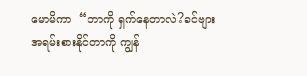မောမိကာ  “ဘာကို ရှက်နေတာလဲ?ခင်ဗျား အရမ်းစားနိုင်တာကို ကျွန်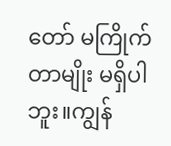တော် မကြိုက်တာမျိုး မရှိပါဘူး။ကျွန်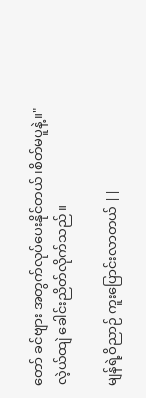တော် ခင်ဗျား အတွက်လုပ်ပေးနိုင်တယ်၊စိတ်မပူနဲ့။"
လဲ့ယ်ထျဲ ခေါင်းညိတ်လိုက်သည်။

မျန်ရဲ့ဝိညာဉ် ကူးပြောင်းလာတယ် ||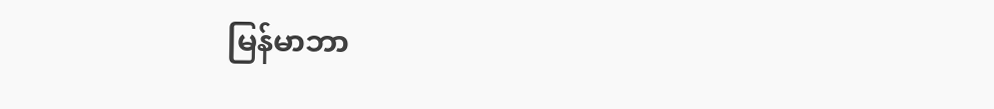မြန်မာဘာ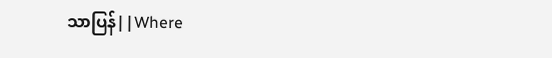သာပြန်||Where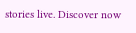stories live. Discover now